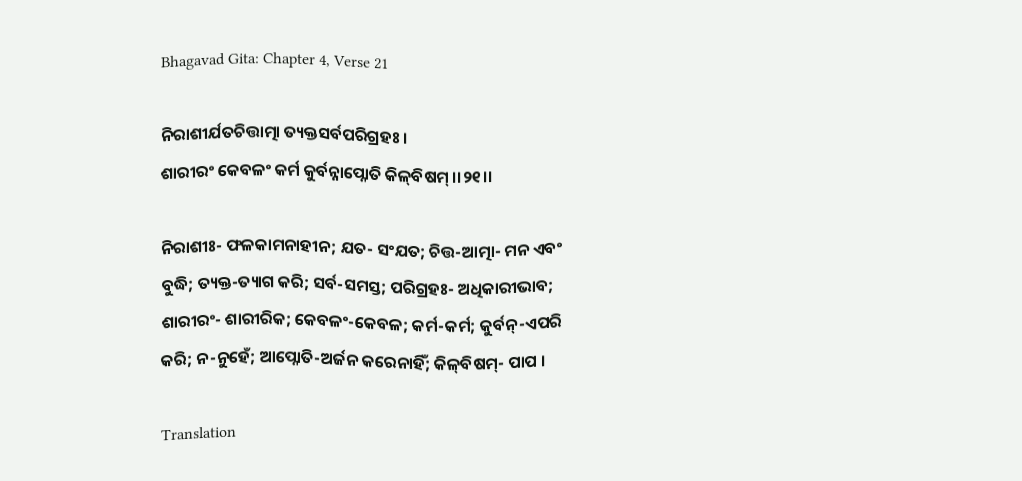Bhagavad Gita: Chapter 4, Verse 21

ନିରାଶୀର୍ଯତଚିତ୍ତାତ୍ମା ତ୍ୟକ୍ତସର୍ବପରିଗ୍ରହଃ ।
ଶାରୀରଂ କେବଳଂ କର୍ମ କୁର୍ବନ୍ନାପ୍ନୋତି କିଳ୍‌ବିଷମ୍ ।।୨୧।।

ନିରାଶୀଃ- ଫଳକାମନାହୀନ; ଯତ- ସଂଯତ; ଚିତ୍ତ-ଆତ୍ମା- ମନ ଏବଂ ବୁଦ୍ଧି; ତ୍ୟକ୍ତ-ତ୍ୟାଗ କରି; ସର୍ବ-ସମସ୍ତ; ପରିଗ୍ରହଃ- ଅଧିକାରୀଭାବ; ଶାରୀରଂ- ଶାରୀରିକ; କେବଳଂ-କେବଳ; କର୍ମ-କର୍ମ; କୁର୍ବନ୍‌-ଏପରି କରି; ନ-ନୁହେଁ; ଆପ୍ନୋତି-ଅର୍ଜନ କରେନାହିଁ; କିଳ୍‌ବିଷମ୍‌- ପାପ ।

Translation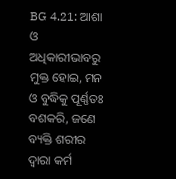BG 4.21: ଆଶା ଓ ଅଧିକାରୀଭାବରୁ ମୁକ୍ତ ହୋଇ, ମନ ଓ ବୁଦ୍ଧିକୁ ପୂର୍ଣ୍ଣତଃ ବଶକରି, ଜଣେ ବ୍ୟକ୍ତି ଶରୀର ଦ୍ୱାରା କର୍ମ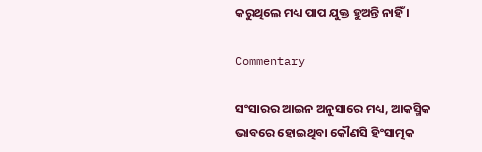କରୁଥିଲେ ମଧ୍ୟ ପାପ ଯୁକ୍ତ ହୁଅନ୍ତି ନାହିଁ ।

Commentary

ସଂସାରର ଆଇନ ଅନୁସାରେ ମଧ୍ୟ, ଆକସ୍ମିକ ଭାବରେ ହୋଇଥିବା କୌଣସି ହିଂସାତ୍ମକ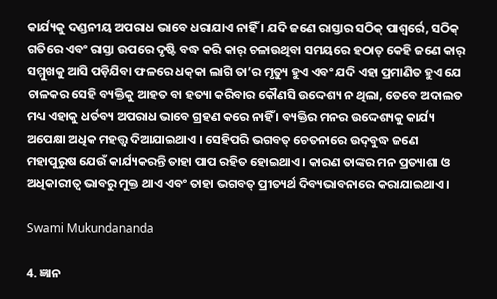କାର୍ଯ୍ୟକୁ ଦଣ୍ଡନୀୟ ଅପରାଧ ଭାବେ ଧରାଯାଏ ନାହିଁ । ଯଦି ଜଣେ ରାସ୍ତାର ସଠିକ୍ ପାଶ୍ୱର୍ରେ, ସଠିକ୍ ଗତିରେ ଏବଂ ରାସ୍ତା ଉପରେ ଦୃଷ୍ଟି ବଦ୍ଧ କରି କାର୍ ଚଳାଉଥିବା ସମୟରେ ହଠାତ୍ କେହି ଜଣେ କାର୍ ସମ୍ମୁଖକୁ ଆସି ପଡ଼ିଯିବା ଫଳରେ ଧକ୍‌କା ଲାଗି ତା’ର ମୃତ୍ୟୁ ହୁଏ ଏବଂ ଯଦି ଏହା ପ୍ରମାଣିତ ହୁଏ ଯେ ଚାଳକର ସେହି ବ୍ୟକ୍ତିକୁ ଆହତ ବା ହତ୍ୟା କରିବାର କୌଣସି ଉଦ୍ଦେଶ୍ୟ ନ ଥିଲା, ତେବେ ଅଦାଲତ ମଧ୍ୟ ଏହାକୁ ଧର୍ତବ୍ୟ ଅପରାଧ ଭାବେ ଗ୍ରହଣ କରେ ନାହିଁ । ବ୍ୟକ୍ତିର ମନର ଉଦ୍ଦେଶ୍ୟକୁ କାର୍ଯ୍ୟ ଅପେକ୍ଷା ଅଧିକ ମହତ୍ତ୍ୱ ଦିଆଯାଇଥାଏ । ସେହିପରି ଭଗବତ୍ ଚେତନାରେ ଉଦ୍‌ବୁଦ୍ଧ ଜଣେ ମହାପୁରୁଷ ଯେଉଁ କାର୍ଯ୍ୟକରନ୍ତି ତାହା ପାପ ରହିତ ହୋଇଥାଏ । କାରଣ ତାଙ୍କର ମନ ପ୍ରତ୍ୟାଶା ଓ ଅଧିକାରୀତ୍ୱ ଭାବରୁ ମୁକ୍ତ ଥାଏ ଏବଂ ତାହା ଭଗବତ୍ ପ୍ରୀତ୍ୟର୍ଥ ଦିବ୍ୟଭାବନାରେ କରାଯାଇଥାଏ ।

Swami Mukundananda

4. ଜ୍ଞାନ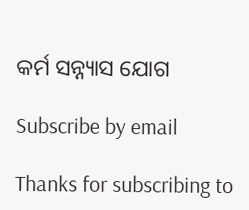କର୍ମ ସନ୍ନ୍ୟାସ ଯୋଗ

Subscribe by email

Thanks for subscribing to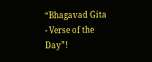“Bhagavad Gita - Verse of the Day”!